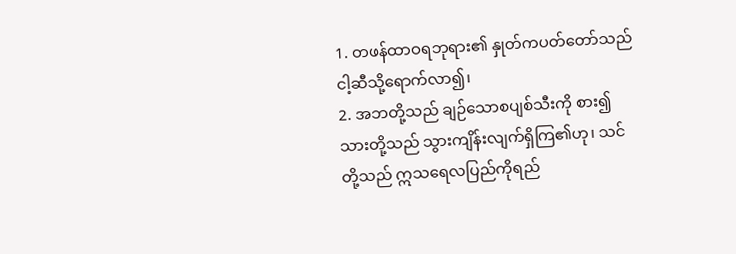1. တဖန်ထာဝရဘုရား၏ နှုတ်ကပတ်တော်သည် ငါ့ဆီသို့ရောက်လာ၍၊
2. အဘတို့သည် ချဉ်သောစပျစ်သီးကို စား၍ သားတို့သည် သွားကျိန်းလျက်ရှိကြ၏ဟု၊ သင်တို့သည် ဣသရေလပြည်ကိုရည်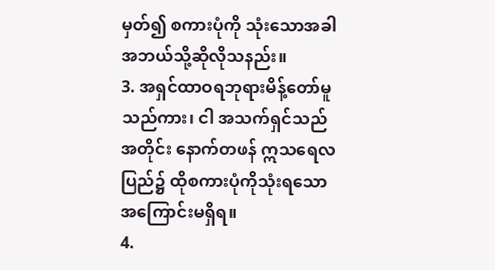မှတ်၍ စကားပုံကို သုံးသောအခါ အဘယ်သို့ဆိုလိုသနည်း။
3. အရှင်ထာဝရဘုရားမိန့်တော်မူသည်ကား၊ ငါ အသက်ရှင်သည်အတိုင်း နောက်တဖန် ဣသရေလပြည်၌ ထိုစကားပုံကိုသုံးရသော အကြောင်းမရှိရ။
4.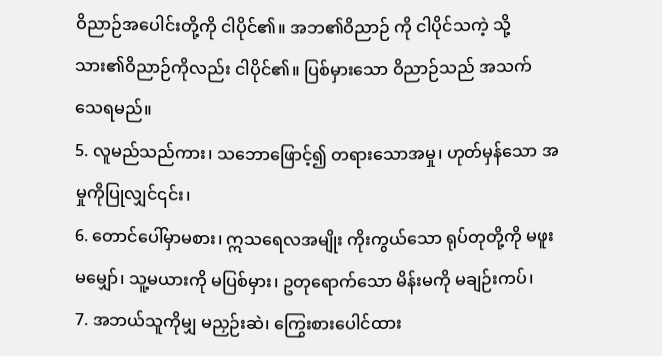ဝိညာဉ်အပေါင်းတို့ကို ငါပိုင်၏။ အဘ၏ဝိညာဉ် ကို ငါပိုင်သကဲ့ သို့သား၏ဝိညာဉ်ကိုလည်း ငါပိုင်၏။ ပြစ်မှားသော ဝိညာဉ်သည် အသက်သေရမည်။
5. လူမည်သည်ကား၊ သဘောဖြောင့်၍ တရားသောအမှု၊ ဟုတ်မှန်သော အမှုကိုပြုလျှင်၎င်း၊
6. တောင်ပေါ်မှာမစား၊ ဣသရေလအမျိုး ကိုးကွယ်သော ရုပ်တုတို့ကို မဖူးမမျှော်၊ သူ့မယားကို မပြစ်မှား၊ ဥတုရောက်သော မိန်းမကို မချဉ်းကပ်၊
7. အဘယ်သူကိုမျှ မညှဉ်းဆဲ၊ ကြွေးစားပေါင်ထား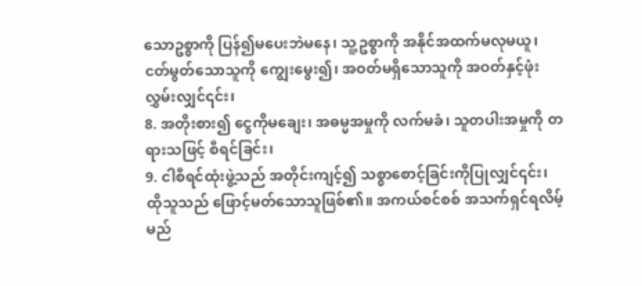သောဥစ္စာကို ပြန်၍မပေးဘဲမနေ၊ သူ့ဥစ္စာကို အနိုင်အထက်မလုမယူ၊ ငတ်မွတ်သောသူကို ကျွေးမွေး၍၊ အဝတ်မရှိသောသူကို အဝတ်နှင့်ဖုံးလွှမ်းလျှင်၎င်း၊
8. အတိုးစား၍ ငွေကိုမချေး၊ အဓမ္မအမှုကို လက်မခံ၊ သူတပါးအမှုကို တရားသဖြင့် စီရင်ခြင်း၊
9. ငါစီရင်ထုံးဖွဲ့သည် အတိုင်းကျင့်၍ သစ္စာစောင့်ခြင်းကိုပြုလျှင်၎င်း၊ ထိုသူသည် ဖြောင့်မတ်သောသူဖြစ်၏။ အကယ်စင်စစ် အသက်ရှင်ရလိမ့်မည်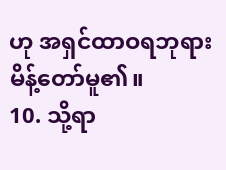ဟု အရှင်ထာဝရဘုရားမိန့်တော်မူ၏။
10. သို့ရာ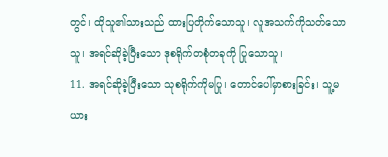တွင်၊ ထိုသူ၏သားသည် ထားပြတိုက်သောသူ၊ လူအသက်ကိုသတ်သောသူ၊ အရင်ဆိုခဲ့ပြီးသော ဒုစရိုက်တစုံတခုကို ပြုသောသူ၊
11. အရင်ဆိုခဲ့ပြီးသော သုစရိုက်ကိုမပြု၊ တောင်ပေါ်မှာစားခြင်း၊ သူ့မယား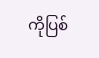ကိုပြစ်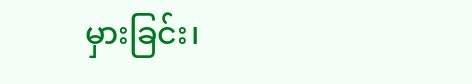မှားခြင်း၊